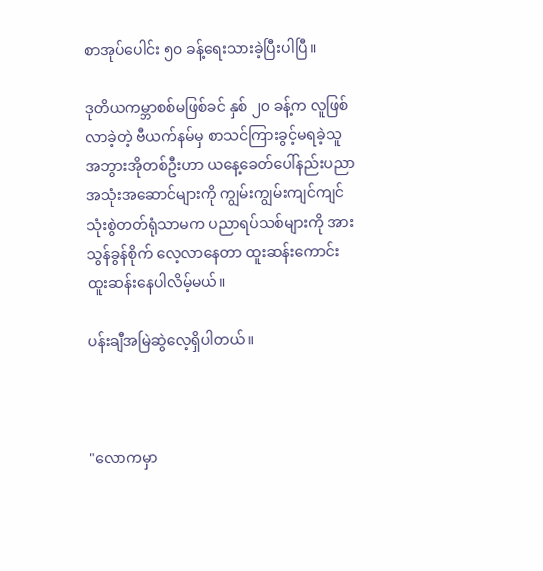စာအုပ်ပေါင်း ၅၀ ခန့်ရေးသားခဲ့ပြီးပါပြီ။

ဒုတိယကမ္ဘာစစ်မဖြစ်ခင် နှစ် ၂၀ ခန့်က လူဖြစ်လာခဲ့တဲ့ ဗီယက်နမ်မှ စာသင်ကြားခွင့်မရခဲ့သူ အဘွားအိုတစ်ဦးဟာ ယနေ့ခေတ်ပေါ်နည်းပညာအသုံးအဆောင်များကို ကျွမ်းကျွမ်းကျင်ကျင် သုံးစွဲတတ်ရုံသာမက ပညာရပ်သစ်များကို အားသွန်ခွန်စိုက် လေ့လာနေတာ ထူးဆန်းကောင်း ထူးဆန်းနေပါလိမ့်မယ်။

ပန်းချီအမြဲဆွဲလေ့ရှိပါတယ်။



"လောကမှာ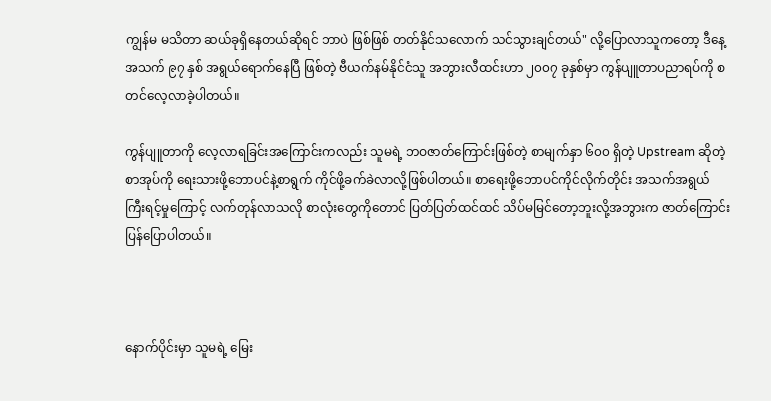ကျွန်မ မသိတာ ဆယ်ခုရှိနေတယ်ဆိုရင် ဘာပဲ ဖြစ်ဖြစ် တတ်နိုင်သလောက် သင်သွားချင်တယ်" လို့ပြောလာသူကတော့ ဒီနေ့အသက် ၉၇ နှစ် အရွယ်ရောက်နေပြီ ဖြစ်တဲ့ ဗီယက်နမ်နိုင်ငံသူ အဘွားလီထင်းဟာ ၂၀၀၇ ခုနှစ်မှာ ကွန်ပျူတာပညာရပ်ကို စတင်လေ့လာခဲ့ပါတယ်။

ကွန်ပျူတာကို လေ့လာရခြင်းအကြောင်းကလည်း သူမရဲ့ ဘဝဇာတ်ကြောင်းဖြစ်တဲ့ စာမျက်နှာ ၆၀၀ ရှိတဲ့ Upstream ဆိုတဲ့ စာအုပ်ကို ရေးသားဖို့ဘောပင်နဲ့စာရွက် ကိုင်ဖို့ခက်ခဲလာလို့ဖြစ်ပါတယ်။ စာရေးဖို့ဘောပင်ကိုင်လိုက်တိုင်း အသက်အရွယ် ကြီးရင့်မှုကြောင့် လက်တုန်လာသလို စာလုံးတွေကိုတောင် ပြတ်ပြတ်ထင်ထင် သိပ်မမြင်တော့ဘူးလို့အဘွားက ဇာတ်ကြောင်း ပြန်ပြောပါတယ်။



နောက်ပိုင်းမှာ သူမရဲ့ မြေး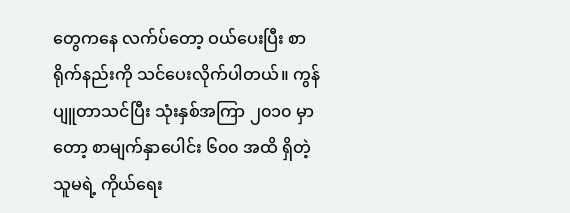တွေကနေ လက်ပ်တော့ ဝယ်ပေးပြီး စာရိုက်နည်းကို သင်ပေးလိုက်ပါတယ်။ ကွန်ပျူတာသင်ပြီး သုံးနှစ်အကြာ ၂၀၁၀ မှာတော့ စာမျက်နှာပေါင်း ၆၀၀ အထိ ရှိတဲ့ သူမရဲ့ ကိုယ်ရေး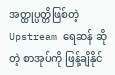အတ္ထုပ္ပတ္တိဖြစ်တဲ့ Upstream ရေဆန် ဆိုတဲ့ စာအုပ်ကို ဖြန့်ချိနိုင်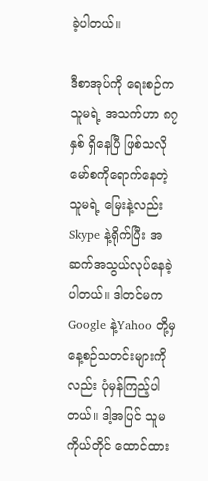ခဲ့ပါတယ်။

ဒီစာအုပ်ကို ရေးစဉ်က သူမရဲ့ အသက်ဟာ ၈၇ နှစ် ရှိနေပြီ ဖြစ်သလို မော်စကိုရောက်နေတဲ့ သူမရဲ့ မြေးနဲ့လည်း Skype နဲ့ရိုက်ပြီး အဆက်အသွယ်လုပ်နေခဲ့ပါတယ်။ ဒါတင်မက Google နဲ့Yahoo တို့မှ နေ့စဉ်သတင်းများကိုလည်း ပုံမှန်ကြည့်ပါတယ်။ ဒါ့အပြင် သူမကိုယ်တိုင် ထောင်ထား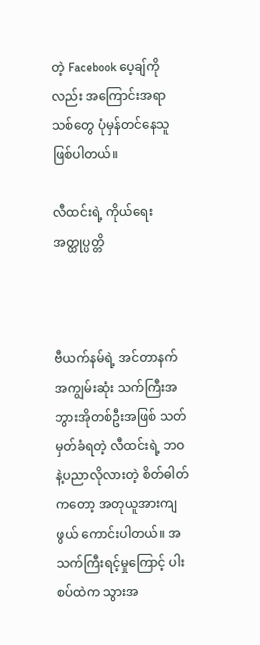တဲ့ Facebook ပေ့ချ်ကိုလည်း အကြောင်းအရာသစ်တွေ ပုံမှန်တင်နေသူ ဖြစ်ပါတယ်။

လီထင်းရဲ့ ကိုယ်ရေးအတ္ထုပ္ပတ္တိ



ဗီယက်နမ်ရဲ့ အင်တာနက်အကျွမ်းဆုံး သက်ကြီးအဘွားအိုတစ်ဦးအဖြစ် သတ်မှတ်ခံရတဲ့ လီထင်းရဲ့ ဘဝနဲ့ပညာလိုလားတဲ့ စိတ်ဓါတ်ကတော့ အတုယူအားကျဖွယ် ကောင်းပါတယ်။ အသက်ကြီးရင့်မှုကြောင့် ပါးစပ်ထဲက သွားအ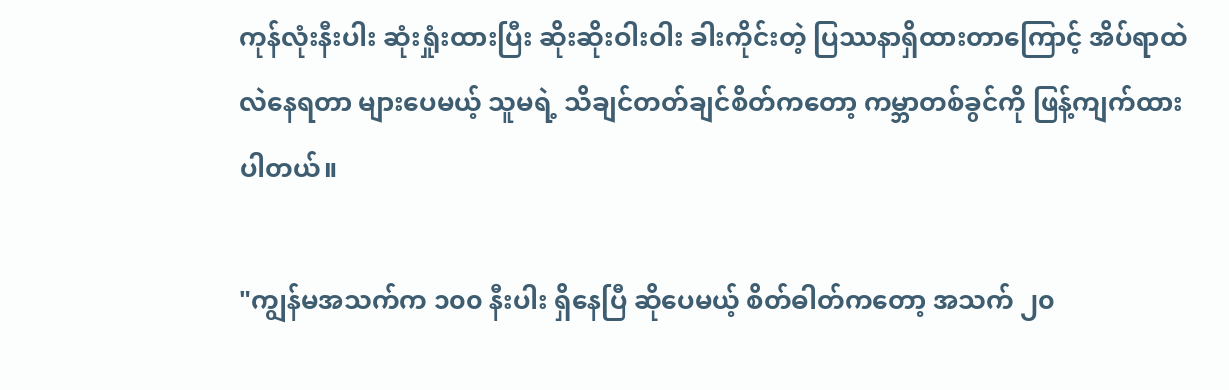ကုန်လုံးနီးပါး ဆုံးရှုံးထားပြီး ဆိုးဆိုးဝါးဝါး ခါးကိုင်းတဲ့ ပြဿနာရှိထားတာကြောင့် အိပ်ရာထဲ လဲနေရတာ များပေမယ့် သူမရဲ့ သိချင်တတ်ချင်စိတ်ကတော့ ကမ္ဘာတစ်ခွင်ကို ဖြန့်ကျက်ထားပါတယ်။

"ကျွန်မအသက်က ၁၀၀ နီးပါး ရှိနေပြီ ဆိုပေမယ့် စိတ်ဓါတ်ကတော့ အသက် ၂၀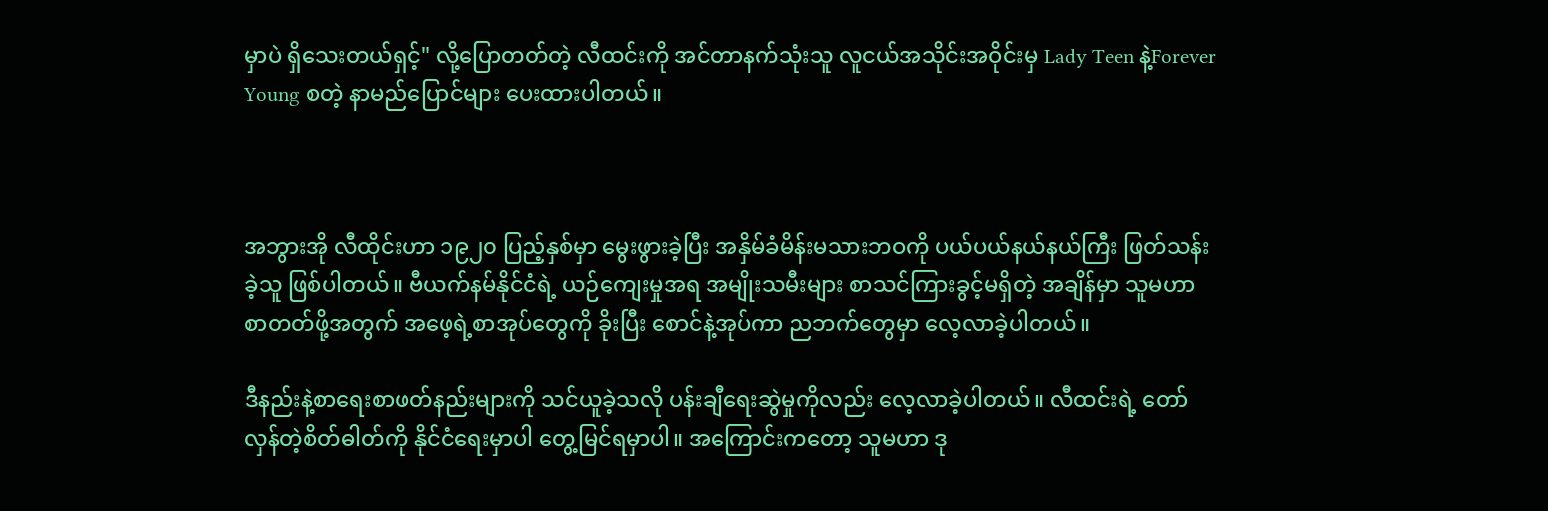မှာပဲ ရှိသေးတယ်ရှင့်" လို့ပြောတတ်တဲ့ လီထင်းကို အင်တာနက်သုံးသူ လူငယ်အသိုင်းအဝိုင်းမှ Lady Teen နဲ့Forever Young စတဲ့ နာမည်ပြောင်များ ပေးထားပါတယ်။



အဘွားအို လီထိုင်းဟာ ၁၉၂၀ ပြည့်နှစ်မှာ မွေးဖွားခဲ့ပြီး အနှိမ်ခံမိန်းမသားဘဝကို ပယ်ပယ်နယ်နယ်ကြီး ဖြတ်သန်းခဲ့သူ ဖြစ်ပါတယ်။ ဗီယက်နမ်နိုင်ငံရဲ့ ယဉ်ကျေးမှုအရ အမျိုးသမီးများ စာသင်ကြားခွင့်မရှိတဲ့ အချိန်မှာ သူမဟာ စာတတ်ဖို့အတွက် အဖေ့ရဲ့စာအုပ်တွေကို ခိုးပြီး စောင်နဲ့အုပ်ကာ ညဘက်တွေမှာ လေ့လာခဲ့ပါတယ်။

ဒီနည်းနဲ့စာရေးစာဖတ်နည်းများကို သင်ယူခဲ့သလို ပန်းချီရေးဆွဲမှုကိုလည်း လေ့လာခဲ့ပါတယ်။ လီထင်းရဲ့ တော်လှန်တဲ့စိတ်ဓါတ်ကို နိုင်ငံရေးမှာပါ တွေ့မြင်ရမှာပါ။ အကြောင်းကတော့ သူမဟာ ဒု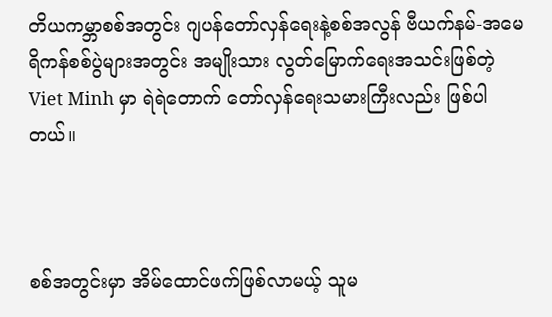တိယကမ္ဘာစစ်အတွင်း ဂျပန်တော်လှန်ရေးနဲ့စစ်အလွန် ဗီယက်နမ်-အမေရိကန်စစ်ပွဲများအတွင်း အမျိုးသား လွတ်မြောက်ရေးအသင်းဖြစ်တဲ့ Viet Minh မှာ ရဲရဲတောက် တော်လှန်ရေးသမားကြီးလည်း ဖြစ်ပါတယ်။



စစ်အတွင်းမှာ အိမ်ထောင်ဖက်ဖြစ်လာမယ့် သူမ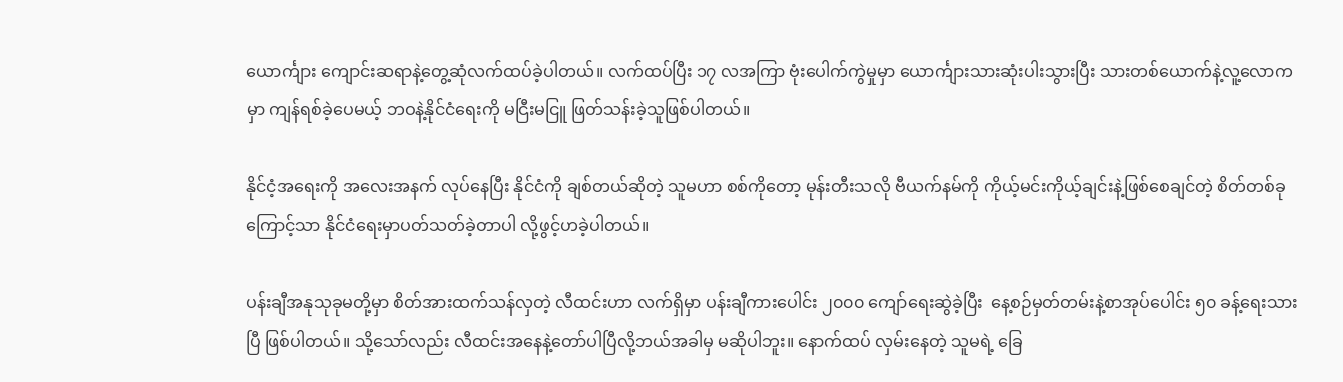ယောင်္ကျား ကျောင်းဆရာနဲ့တွေ့ဆုံလက်ထပ်ခဲ့ပါတယ်။ လက်ထပ်ပြီး ၁၇ လအကြာ ဗုံးပေါက်ကွဲမှုမှာ ယောင်္ကျားသားဆုံးပါးသွားပြီး သားတစ်ယောက်နဲ့လူ့လောကမှာ ကျန်ရစ်ခဲ့ပေမယ့် ဘဝနဲ့နိုင်ငံရေးကို မငြီးမငြူ ဖြတ်သန်းခဲ့သူဖြစ်ပါတယ်။

နိုင်ငံ့အရေးကို အလေးအနက် လုပ်နေပြီး နိုင်ငံကို ချစ်တယ်ဆိုတဲ့ သူမဟာ စစ်ကိုတော့ မုန်းတီးသလို ဗီယက်နမ်ကို ကိုယ့်မင်းကိုယ့်ချင်းနဲ့ဖြစ်စေချင်တဲ့ စိတ်တစ်ခုကြောင့်သာ နိုင်ငံရေးမှာပတ်သတ်ခဲ့တာပါ လို့ဖွင့်ဟခဲ့ပါတယ်။

ပန်းချီအနုသုခုမတို့မှာ စိတ်အားထက်သန်လှတဲ့ လီထင်းဟာ လက်ရှိမှာ ပန်းချီကားပေါင်း ၂၀၀၀ ကျော်ရေးဆွဲခဲ့ပြီး  နေ့စဉ်မှတ်တမ်းနဲ့စာအုပ်ပေါင်း ၅၀ ခန့်ရေးသားပြီ ဖြစ်ပါတယ်။ သို့သော်လည်း လီထင်းအနေနဲ့တော်ပါပြီလို့ဘယ်အခါမှ မဆိုပါဘူး။ နောက်ထပ် လှမ်းနေတဲ့ သူမရဲ့ ခြေ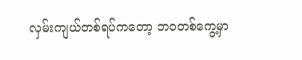လှမ်းကျယ်တစ်ရပ်ကတော့ ဘဝတစ်ကွေ့မှာ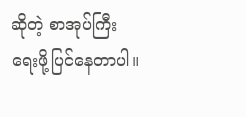ဆိုတဲ့ စာအုပ်ကြီးရေးဖို့ပြင်နေတာပါ။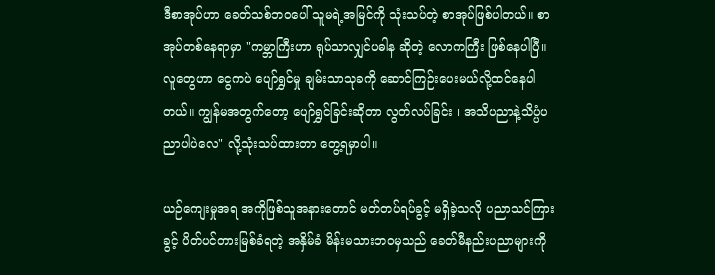ဒီစာအုပ်ဟာ ခေတ်သစ်ဘဝပေါ် သူမရဲ့အမြင်ကို သုံးသပ်တဲ့ စာအုပ်ဖြစ်ပါတယ်။ စာအုပ်တစ်နေရာမှာ "ကမ္ဘာကြီးဟာ ရုပ်သာလျှင်ပဓါန ဆိုတဲ့ လောကကြီး ဖြစ်နေပါပြီ။ လူတွေဟာ ငွေကပဲ ပျော်ရွှင်မှု ချမ်းသာသုခကို ဆောင်ကြဉ်းပေးမယ်လို့ထင်နေပါတယ်။ ကျွန်မအတွက်တော့ ပျော်ရွှင်ခြင်းဆိုတာ လွတ်လပ်ခြင်း ၊ အသိပညာနဲ့သိပ္ပံပညာပါပဲလေ" လို့သုံးသပ်ထားတာ တွေ့ရမှာပါ။

ယဉ်ကျေးမှုအရ အကိုဖြစ်သူအနားတောင် မတ်တပ်ရပ်ခွင့် မရှိခဲ့သလို ပညာသင်ကြားခွင့် ပိတ်ပင်တားမြစ်ခံရတဲ့ အနှိမ်ခံ မိန်းမသားဘဝမှသည် ခေတ်မီနည်းပညာများကို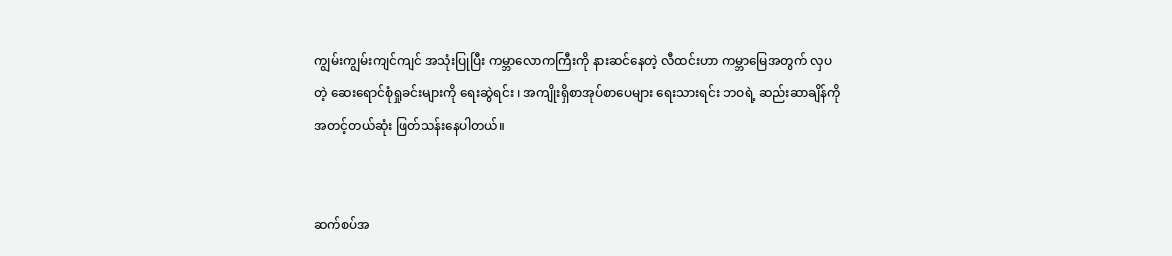ကျွမ်းကျွမ်းကျင်ကျင် အသုံးပြုပြီး ကမ္ဘာလောကကြီးကို နားဆင်နေတဲ့ လီထင်းဟာ ကမ္ဘာမြေအတွက် လှပတဲ့ ဆေးရောင်စုံရှုခင်းများကို ရေးဆွဲရင်း ၊ အကျိုးရှိစာအုပ်စာပေများ ရေးသားရင်း ဘဝရဲ့ ဆည်းဆာချိန်ကို အတင့်တယ်ဆုံး ဖြတ်သန်းနေပါတယ်။


ဆက်စပ်အ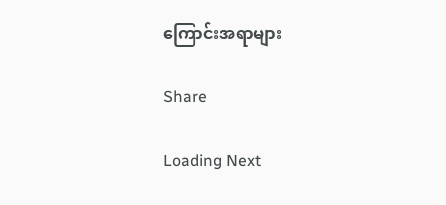ကြောင်းအရာများ

Share

Loading Next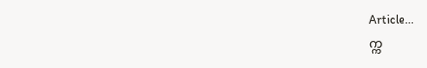Article...
က္က